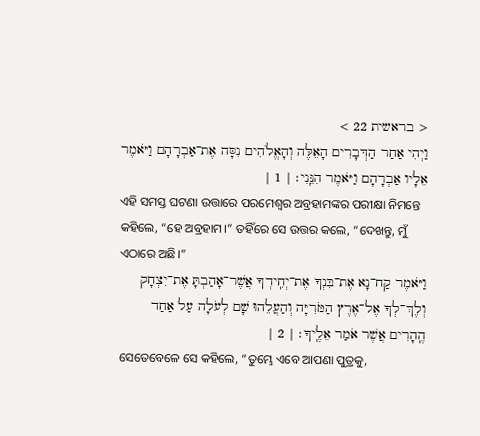< בראשית 22 >
וַיְהִי אַחַר הַדְּבָרִים הָאֵלֶּה וְהָאֱלֹהִים נִסָּה אֶת־אַבְרָהָם וַיֹּאמֶר אֵלָיו אַבְרָהָם וַיֹּאמֶר הִנֵּֽנִי׃ | 1 |
ଏହି ସମସ୍ତ ଘଟଣା ଉତ୍ତାରେ ପରମେଶ୍ୱର ଅବ୍ରହାମଙ୍କର ପରୀକ୍ଷା ନିମନ୍ତେ କହିଲେ, “ହେ ଅବ୍ରହାମ।” ତହିଁରେ ସେ ଉତ୍ତର କଲେ, “ଦେଖନ୍ତୁ, ମୁଁ ଏଠାରେ ଅଛି।”
וַיֹּאמֶר קַח־נָא אֶת־בִּנְךָ אֶת־יְחִֽידְךָ אֲשֶׁר־אָהַבְתָּ אֶת־יִצְחָק וְלֶךְ־לְךָ אֶל־אֶרֶץ הַמֹּרִיָּה וְהַעֲלֵהוּ שָׁם לְעֹלָה עַל אַחַד הֶֽהָרִים אֲשֶׁר אֹמַר אֵלֶֽיךָ׃ | 2 |
ସେତେବେଳେ ସେ କହିଲେ, “ତୁମ୍ଭେ ଏବେ ଆପଣା ପୁତ୍ରକୁ,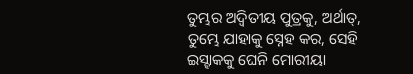ତୁମ୍ଭର ଅଦ୍ୱିତୀୟ ପୁତ୍ରକୁ, ଅର୍ଥାତ୍, ତୁମ୍ଭେ ଯାହାକୁ ସ୍ନେହ କର, ସେହି ଇସ୍ହାକକୁ ଘେନି ମୋରୀୟା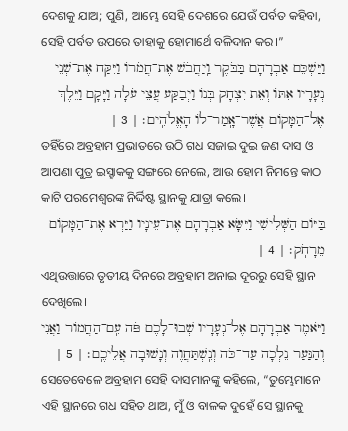ଦେଶକୁ ଯାଅ; ପୁଣି, ଆମ୍ଭେ ସେହି ଦେଶରେ ଯେଉଁ ପର୍ବତ କହିବା, ସେହି ପର୍ବତ ଉପରେ ତାହାକୁ ହୋମାର୍ଥେ ବଳିଦାନ କର।”
וַיַּשְׁכֵּם אַבְרָהָם בַּבֹּקֶר וַֽיַחֲבֹשׁ אֶת־חֲמֹרוֹ וַיִּקַּח אֶת־שְׁנֵי נְעָרָיו אִתּוֹ וְאֵת יִצְחָק בְּנוֹ וַיְבַקַּע עֲצֵי עֹלָה וַיָּקָם וַיֵּלֶךְ אֶל־הַמָּקוֹם אֲשֶׁר־אָֽמַר־לוֹ הָאֱלֹהִֽים׃ | 3 |
ତହିଁରେ ଅବ୍ରହାମ ପ୍ରଭାତରେ ଉଠି ଗଧ ସଜାଇ ଦୁଇ ଜଣ ଦାସ ଓ ଆପଣା ପୁତ୍ର ଇସ୍ହାକକୁ ସଙ୍ଗରେ ନେଲେ, ଆଉ ହୋମ ନିମନ୍ତେ କାଠ କାଟି ପରମେଶ୍ୱରଙ୍କ ନିର୍ଦ୍ଦିଷ୍ଟ ସ୍ଥାନକୁ ଯାତ୍ରା କଲେ।
בַּיּוֹם הַשְּׁלִישִׁי וַיִּשָּׂא אַבְרָהָם אֶת־עֵינָיו וַיַּרְא אֶת־הַמָּקוֹם מֵרָחֹֽק׃ | 4 |
ଏଥିଉତ୍ତାରେ ତୃତୀୟ ଦିନରେ ଅବ୍ରହାମ ଅନାଇ ଦୂରରୁ ସେହି ସ୍ଥାନ ଦେଖିଲେ।
וַיֹּאמֶר אַבְרָהָם אֶל־נְעָרָיו שְׁבוּ־לָכֶם פֹּה עִֽם־הַחֲמוֹר וַאֲנִי וְהַנַּעַר נֵלְכָה עַד־כֹּה וְנִֽשְׁתַּחֲוֶה וְנָשׁוּבָה אֲלֵיכֶֽם׃ | 5 |
ସେତେବେଳେ ଅବ୍ରହାମ ସେହି ଦାସମାନଙ୍କୁ କହିଲେ, “ତୁମ୍ଭେମାନେ ଏହି ସ୍ଥାନରେ ଗଧ ସହିତ ଥାଅ, ମୁଁ ଓ ବାଳକ ଦୁହେଁ ସେ ସ୍ଥାନକୁ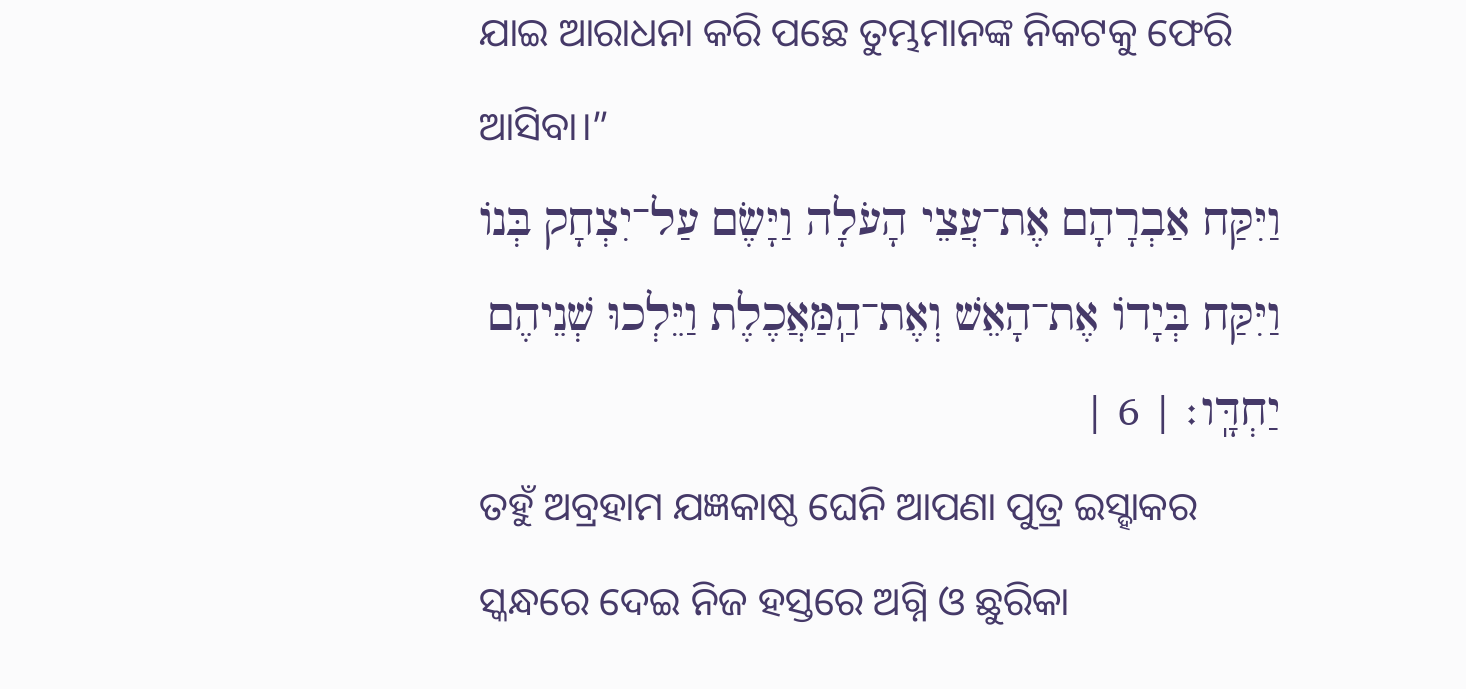ଯାଇ ଆରାଧନା କରି ପଛେ ତୁମ୍ଭମାନଙ୍କ ନିକଟକୁ ଫେରି ଆସିବା।”
וַיִּקַּח אַבְרָהָם אֶת־עֲצֵי הָעֹלָה וַיָּשֶׂם עַל־יִצְחָק בְּנוֹ וַיִּקַּח בְּיָדוֹ אֶת־הָאֵשׁ וְאֶת־הַֽמַּאֲכֶלֶת וַיֵּלְכוּ שְׁנֵיהֶם יַחְדָּֽו׃ | 6 |
ତହୁଁ ଅବ୍ରହାମ ଯଜ୍ଞକାଷ୍ଠ ଘେନି ଆପଣା ପୁତ୍ର ଇସ୍ହାକର ସ୍କନ୍ଧରେ ଦେଇ ନିଜ ହସ୍ତରେ ଅଗ୍ନି ଓ ଛୁରିକା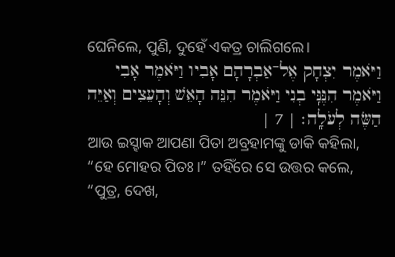ଘେନିଲେ, ପୁଣି, ଦୁହେଁ ଏକତ୍ର ଚାଲିଗଲେ।
וַיֹּאמֶר יִצְחָק אֶל־אַבְרָהָם אָבִיו וַיֹּאמֶר אָבִי וַיֹּאמֶר הִנֶּנִּֽי בְנִי וַיֹּאמֶר הִנֵּה הָאֵשׁ וְהָעֵצִים וְאַיֵּה הַשֶּׂה לְעֹלָֽה׃ | 7 |
ଆଉ ଇସ୍ହାକ ଆପଣା ପିତା ଅବ୍ରହାମଙ୍କୁ ଡାକି କହିଲା, “ହେ ମୋହର ପିତଃ।” ତହିଁରେ ସେ ଉତ୍ତର କଲେ, “ପୁତ୍ର, ଦେଖ,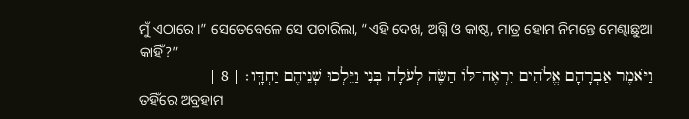ମୁଁ ଏଠାରେ।” ସେତେବେଳେ ସେ ପଚାରିଲା, “ଏହି ଦେଖ, ଅଗ୍ନି ଓ କାଷ୍ଠ, ମାତ୍ର ହୋମ ନିମନ୍ତେ ମେଣ୍ଢାଛୁଆ କାହିଁ?”
וַיֹּאמֶר אַבְרָהָם אֱלֹהִים יִרְאֶה־לּוֹ הַשֶּׂה לְעֹלָה בְּנִי וַיֵּלְכוּ שְׁנֵיהֶם יַחְדָּֽו׃ | 8 |
ତହିଁରେ ଅବ୍ରହାମ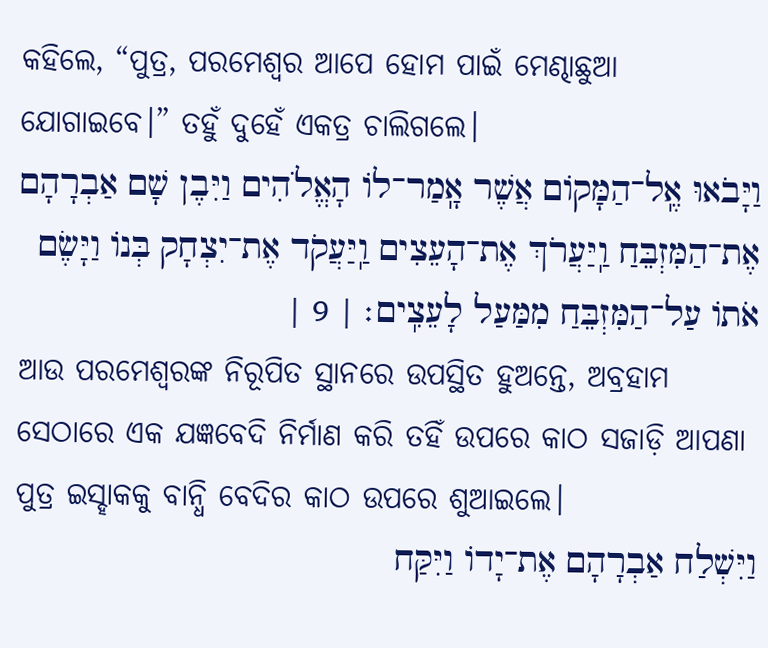କହିଲେ, “ପୁତ୍ର, ପରମେଶ୍ୱର ଆପେ ହୋମ ପାଇଁ ମେଣ୍ଢାଛୁଆ ଯୋଗାଇବେ।” ତହୁଁ ଦୁହେଁ ଏକତ୍ର ଚାଲିଗଲେ।
וַיָּבֹאוּ אֶֽל־הַמָּקוֹם אֲשֶׁר אָֽמַר־לוֹ הָאֱלֹהִים וַיִּבֶן שָׁם אַבְרָהָם אֶת־הַמִּזְבֵּחַ וַֽיַּעֲרֹךְ אֶת־הָעֵצִים וַֽיַּעֲקֹד אֶת־יִצְחָק בְּנוֹ וַיָּשֶׂם אֹתוֹ עַל־הַמִּזְבֵּחַ מִמַּעַל לָעֵצִֽים׃ | 9 |
ଆଉ ପରମେଶ୍ୱରଙ୍କ ନିରୂପିତ ସ୍ଥାନରେ ଉପସ୍ଥିତ ହୁଅନ୍ତେ, ଅବ୍ରହାମ ସେଠାରେ ଏକ ଯଜ୍ଞବେଦି ନିର୍ମାଣ କରି ତହିଁ ଉପରେ କାଠ ସଜାଡ଼ି ଆପଣା ପୁତ୍ର ଇସ୍ହାକକୁ ବାନ୍ଧି ବେଦିର କାଠ ଉପରେ ଶୁଆଇଲେ।
וַיִּשְׁלַח אַבְרָהָם אֶת־יָדוֹ וַיִּקַּח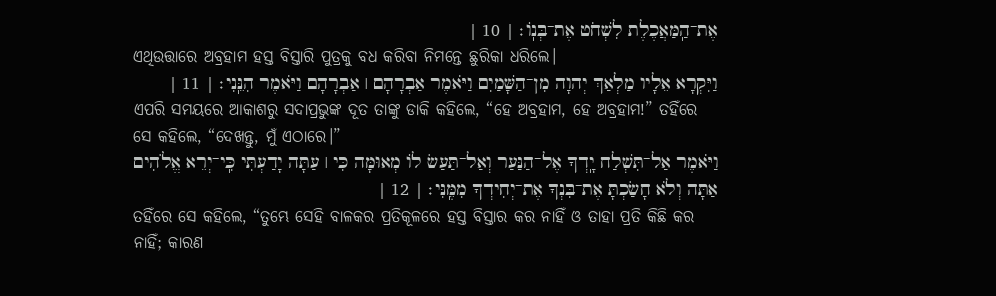אֶת־הַֽמַּאֲכֶלֶת לִשְׁחֹט אֶת־בְּנֽוֹ׃ | 10 |
ଏଥିଉତ୍ତାରେ ଅବ୍ରହାମ ହସ୍ତ ବିସ୍ତାରି ପୁତ୍ରକୁ ବଧ କରିବା ନିମନ୍ତେ ଛୁରିକା ଧରିଲେ।
וַיִּקְרָא אֵלָיו מַלְאַךְ יְהוָה מִן־הַשָּׁמַיִם וַיֹּאמֶר אַבְרָהָם ׀ אַבְרָהָם וַיֹּאמֶר הִנֵּֽנִי׃ | 11 |
ଏପରି ସମୟରେ ଆକାଶରୁ ସଦାପ୍ରଭୁଙ୍କ ଦୂତ ତାଙ୍କୁ ଡାକି କହିଲେ, “ହେ ଅବ୍ରହାମ, ହେ ଅବ୍ରହାମ!” ତହିଁରେ ସେ କହିଲେ, “ଦେଖନ୍ତୁ, ମୁଁ ଏଠାରେ।”
וַיֹּאמֶר אַל־תִּשְׁלַח יָֽדְךָ אֶל־הַנַּעַר וְאַל־תַּעַשׂ לוֹ מְאוּמָּה כִּי ׀ עַתָּה יָדַעְתִּי כִּֽי־יְרֵא אֱלֹהִים אַתָּה וְלֹא חָשַׂכְתָּ אֶת־בִּנְךָ אֶת־יְחִידְךָ מִמֶּֽנִּי׃ | 12 |
ତହିଁରେ ସେ କହିଲେ, “ତୁମ୍ଭେ ସେହି ବାଳକର ପ୍ରତିକୂଳରେ ହସ୍ତ ବିସ୍ତାର କର ନାହିଁ ଓ ତାହା ପ୍ରତି କିଛି କର ନାହିଁ; କାରଣ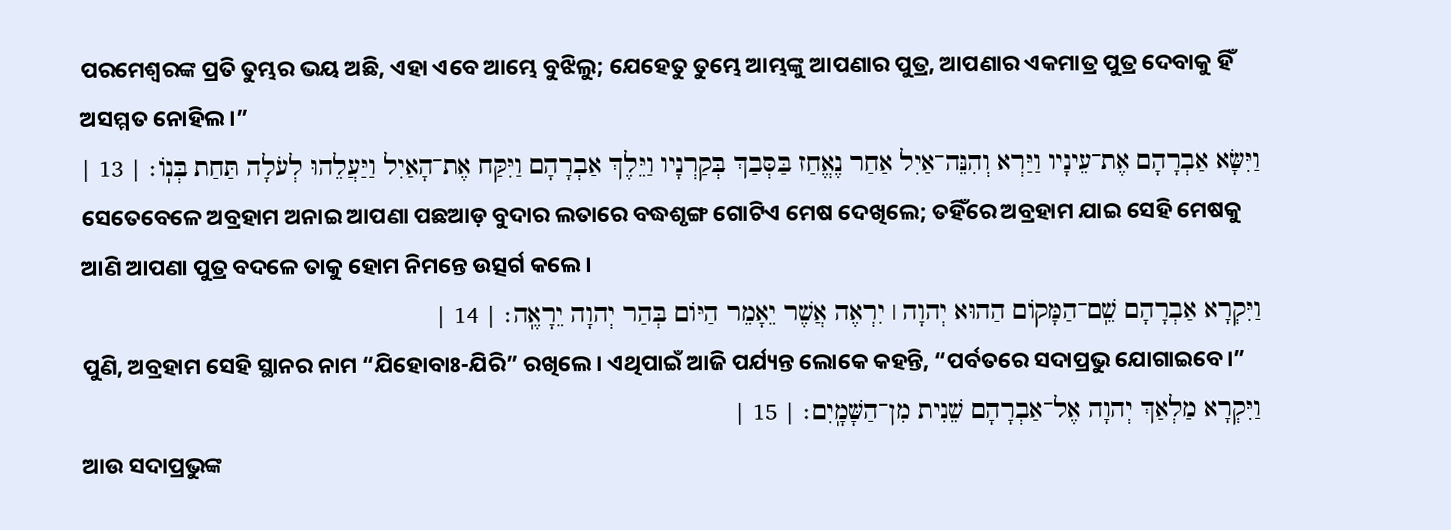ପରମେଶ୍ୱରଙ୍କ ପ୍ରତି ତୁମ୍ଭର ଭୟ ଅଛି, ଏହା ଏବେ ଆମ୍ଭେ ବୁଝିଲୁ; ଯେହେତୁ ତୁମ୍ଭେ ଆମ୍ଭଙ୍କୁ ଆପଣାର ପୁତ୍ର, ଆପଣାର ଏକମାତ୍ର ପୁତ୍ର ଦେବାକୁ ହିଁ ଅସମ୍ମତ ନୋହିଲ।”
וַיִּשָּׂא אַבְרָהָם אֶת־עֵינָיו וַיַּרְא וְהִנֵּה־אַיִל אַחַר נֶאֱחַז בַּסְּבַךְ בְּקַרְנָיו וַיֵּלֶךְ אַבְרָהָם וַיִּקַּח אֶת־הָאַיִל וַיַּעֲלֵהוּ לְעֹלָה תַּחַת בְּנֽוֹ׃ | 13 |
ସେତେବେଳେ ଅବ୍ରହାମ ଅନାଇ ଆପଣା ପଛଆଡ଼ ବୁଦାର ଲତାରେ ବଦ୍ଧଶୃଙ୍ଗ ଗୋଟିଏ ମେଷ ଦେଖିଲେ; ତହିଁରେ ଅବ୍ରହାମ ଯାଇ ସେହି ମେଷକୁ ଆଣି ଆପଣା ପୁତ୍ର ବଦଳେ ତାକୁ ହୋମ ନିମନ୍ତେ ଉତ୍ସର୍ଗ କଲେ।
וַיִּקְרָא אַבְרָהָם שֵֽׁם־הַמָּקוֹם הַהוּא יְהוָה ׀ יִרְאֶה אֲשֶׁר יֵאָמֵר הַיּוֹם בְּהַר יְהוָה יֵרָאֶֽה׃ | 14 |
ପୁଣି, ଅବ୍ରହାମ ସେହି ସ୍ଥାନର ନାମ “ଯିହୋବାଃ-ଯିରି” ରଖିଲେ। ଏଥିପାଇଁ ଆଜି ପର୍ଯ୍ୟନ୍ତ ଲୋକେ କହନ୍ତି, “ପର୍ବତରେ ସଦାପ୍ରଭୁ ଯୋଗାଇବେ।”
וַיִּקְרָא מַלְאַךְ יְהוָה אֶל־אַבְרָהָם שֵׁנִית מִן־הַשָּׁמָֽיִם׃ | 15 |
ଆଉ ସଦାପ୍ରଭୁଙ୍କ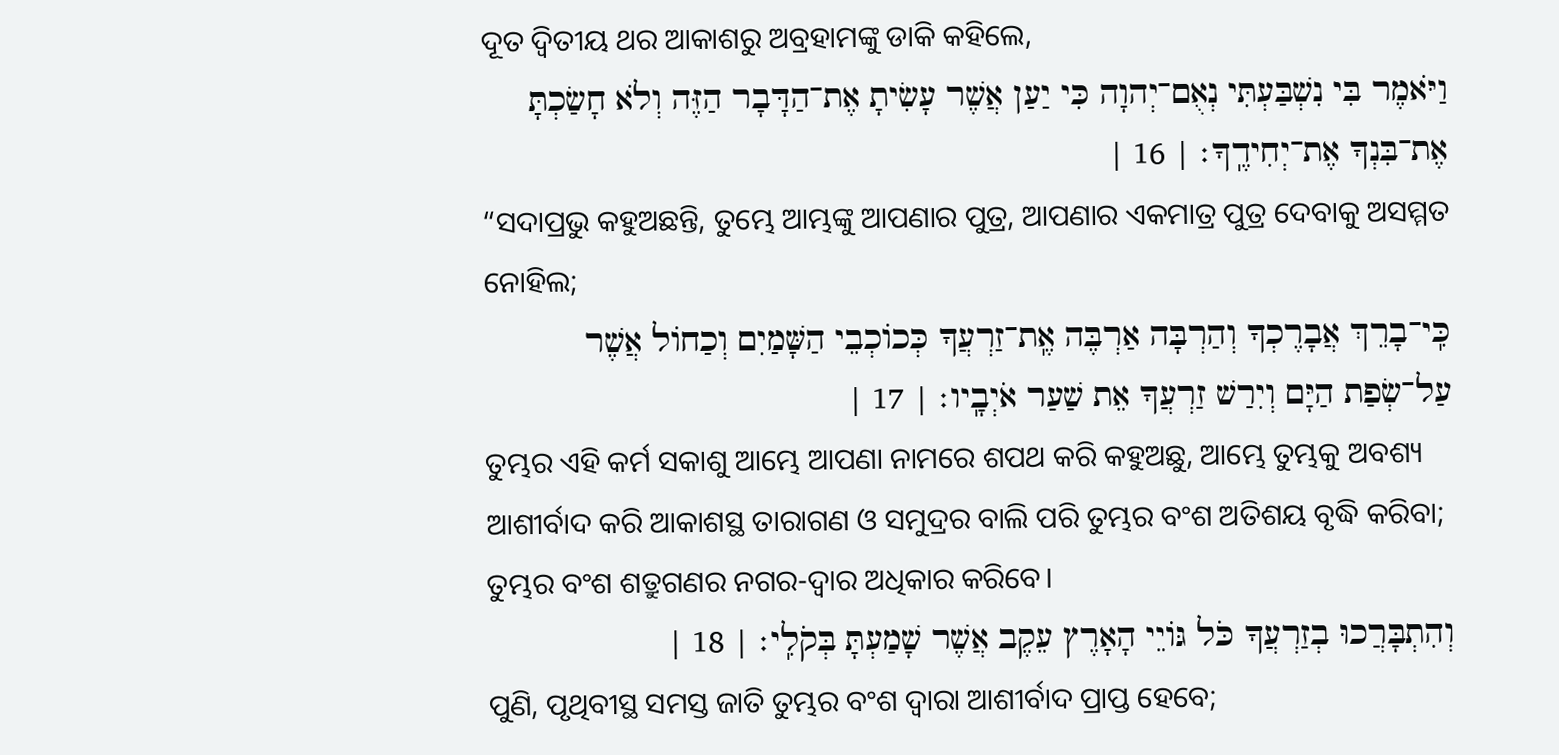ଦୂତ ଦ୍ୱିତୀୟ ଥର ଆକାଶରୁ ଅବ୍ରହାମଙ୍କୁ ଡାକି କହିଲେ,
וַיֹּאמֶר בִּי נִשְׁבַּעְתִּי נְאֻם־יְהוָה כִּי יַעַן אֲשֶׁר עָשִׂיתָ אֶת־הַדָּבָר הַזֶּה וְלֹא חָשַׂכְתָּ אֶת־בִּנְךָ אֶת־יְחִידֶֽךָ׃ | 16 |
“ସଦାପ୍ରଭୁ କହୁଅଛନ୍ତି, ତୁମ୍ଭେ ଆମ୍ଭଙ୍କୁ ଆପଣାର ପୁତ୍ର, ଆପଣାର ଏକମାତ୍ର ପୁତ୍ର ଦେବାକୁ ଅସମ୍ମତ ନୋହିଲ;
כִּֽי־בָרֵךְ אֲבָרֶכְךָ וְהַרְבָּה אַרְבֶּה אֶֽת־זַרְעֲךָ כְּכוֹכְבֵי הַשָּׁמַיִם וְכַחוֹל אֲשֶׁר עַל־שְׂפַת הַיָּם וְיִרַשׁ זַרְעֲךָ אֵת שַׁעַר אֹיְבָֽיו׃ | 17 |
ତୁମ୍ଭର ଏହି କର୍ମ ସକାଶୁ ଆମ୍ଭେ ଆପଣା ନାମରେ ଶପଥ କରି କହୁଅଛୁ, ଆମ୍ଭେ ତୁମ୍ଭକୁ ଅବଶ୍ୟ ଆଶୀର୍ବାଦ କରି ଆକାଶସ୍ଥ ତାରାଗଣ ଓ ସମୁଦ୍ରର ବାଲି ପରି ତୁମ୍ଭର ବଂଶ ଅତିଶୟ ବୃଦ୍ଧି କରିବା; ତୁମ୍ଭର ବଂଶ ଶତ୍ରୁଗଣର ନଗର-ଦ୍ୱାର ଅଧିକାର କରିବେ।
וְהִתְבָּרֲכוּ בְזַרְעֲךָ כֹּל גּוֹיֵי הָאָרֶץ עֵקֶב אֲשֶׁר שָׁמַעְתָּ בְּקֹלִֽי׃ | 18 |
ପୁଣି, ପୃଥିବୀସ୍ଥ ସମସ୍ତ ଜାତି ତୁମ୍ଭର ବଂଶ ଦ୍ୱାରା ଆଶୀର୍ବାଦ ପ୍ରାପ୍ତ ହେବେ;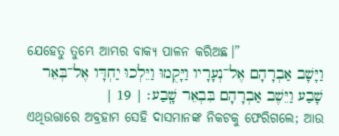ଯେହେତୁ ତୁମ୍ଭେ ଆମ୍ଭର ବାକ୍ୟ ପାଳନ କରିଅଛ।”
וַיָּשָׁב אַבְרָהָם אֶל־נְעָרָיו וַיָּקֻמוּ וַיֵּלְכוּ יַחְדָּו אֶל־בְּאֵר שָׁבַע וַיֵּשֶׁב אַבְרָהָם בִּבְאֵר שָֽׁבַע׃ | 19 |
ଏଥିଉତ୍ତାରେ ଅବ୍ରହାମ ସେହି ଦାସମାନଙ୍କ ନିକଟକୁ ଫେରିଗଲେ; ଆଉ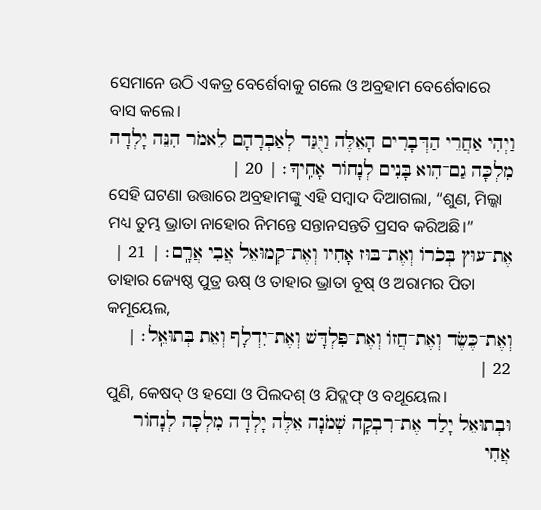ସେମାନେ ଉଠି ଏକତ୍ର ବେର୍ଶେବାକୁ ଗଲେ ଓ ଅବ୍ରହାମ ବେର୍ଶେବାରେ ବାସ କଲେ।
וַיְהִי אַחֲרֵי הַדְּבָרִים הָאֵלֶּה וַיֻּגַּד לְאַבְרָהָם לֵאמֹר הִנֵּה יָלְדָה מִלְכָּה גַם־הִוא בָּנִים לְנָחוֹר אָחִֽיךָ׃ | 20 |
ସେହି ଘଟଣା ଉତ୍ତାରେ ଅବ୍ରହାମଙ୍କୁ ଏହି ସମ୍ବାଦ ଦିଆଗଲା, “ଶୁଣ, ମିଲ୍କା ମଧ୍ୟ ତୁମ୍ଭ ଭ୍ରାତା ନାହୋର ନିମନ୍ତେ ସନ୍ତାନସନ୍ତତି ପ୍ରସବ କରିଅଛି।”
אֶת־עוּץ בְּכֹרוֹ וְאֶת־בּוּז אָחִיו וְאֶת־קְמוּאֵל אֲבִי אֲרָֽם׃ | 21 |
ତାହାର ଜ୍ୟେଷ୍ଠ ପୁତ୍ର ଊଷ୍ ଓ ତାହାର ଭ୍ରାତା ବୂଷ୍ ଓ ଅରାମର ପିତା କମୂୟେଲ,
וְאֶת־כֶּשֶׂד וְאֶת־חֲזוֹ וְאֶת־פִּלְדָּשׁ וְאֶת־יִדְלָף וְאֵת בְּתוּאֵֽל׃ | 22 |
ପୁଣି, କେଷଦ୍ ଓ ହସୋ ଓ ପିଲଦଶ୍ ଓ ଯିଦ୍ଲଫ୍ ଓ ବଥୂୟେଲ।
וּבְתוּאֵל יָלַד אֶת־רִבְקָה שְׁמֹנָה אֵלֶּה יָלְדָה מִלְכָּה לְנָחוֹר אֲחִי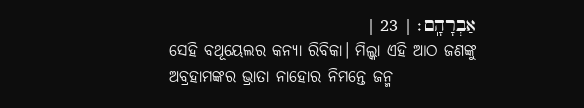אַבְרָהָֽם׃ | 23 |
ସେହି ବଥୂୟେଲର କନ୍ୟା ରିବିକା। ମିଲ୍କା ଏହି ଆଠ ଜଣଙ୍କୁ ଅବ୍ରହାମଙ୍କର ଭ୍ରାତା ନାହୋର ନିମନ୍ତେ ଜନ୍ମ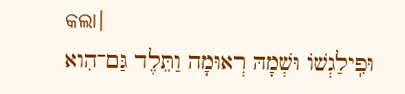କଲା।
וּפִֽילַגְשׁוֹ וּשְׁמָהּ רְאוּמָה וַתֵּלֶד גַּם־הִוא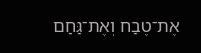אֶת־טֶבַח וְאֶת־גַּחַם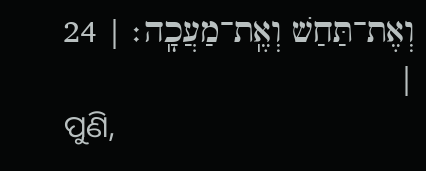וְאֶת־תַּחַשׁ וְאֶֽת־מַעֲכָֽה׃ | 24 |
ପୁଣି,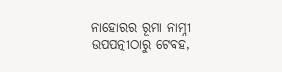ନାହୋରର ରୂମା ନାମ୍ନୀ ଉପପତ୍ନୀଠାରୁ ଟେବହ,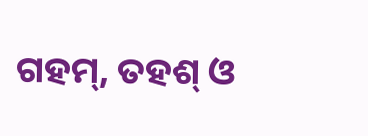ଗହମ୍, ତହଶ୍ ଓ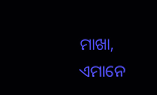ମାଖା, ଏମାନେ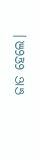ଜାତ ହେଲେ।